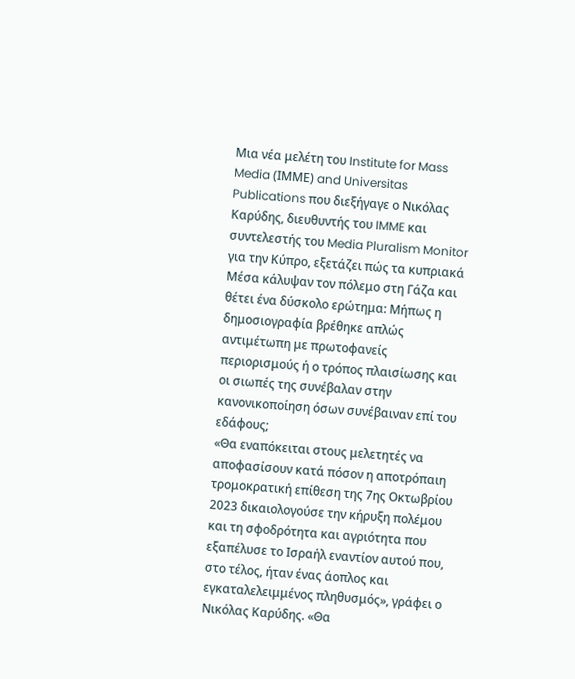Μια νέα μελέτη του Institute for Mass Media (ΙΜΜΕ) and Universitas Publications που διεξήγαγε ο Νικόλας Καρύδης, διευθυντής του IMME και συντελεστής του Media Pluralism Monitor για την Κύπρο, εξετάζει πώς τα κυπριακά Μέσα κάλυψαν τον πόλεμο στη Γάζα και θέτει ένα δύσκολο ερώτημα: Μήπως η δημοσιογραφία βρέθηκε απλώς αντιμέτωπη με πρωτοφανείς περιορισμούς ή ο τρόπος πλαισίωσης και οι σιωπές της συνέβαλαν στην κανονικοποίηση όσων συνέβαιναν επί του εδάφους;
«Θα εναπόκειται στους μελετητές να αποφασίσουν κατά πόσον η αποτρόπαιη τρομοκρατική επίθεση της 7ης Οκτωβρίου 2023 δικαιολογούσε την κήρυξη πολέμου και τη σφοδρότητα και αγριότητα που εξαπέλυσε το Ισραήλ εναντίον αυτού που, στο τέλος, ήταν ένας άοπλος και εγκαταλελειμμένος πληθυσμός», γράφει ο Νικόλας Καρύδης. «Θα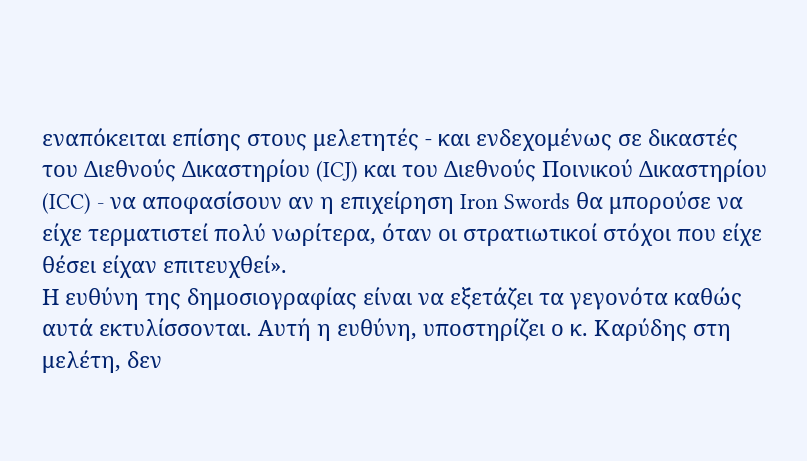εναπόκειται επίσης στους μελετητές - και ενδεχομένως σε δικαστές του Διεθνούς Δικαστηρίου (ICJ) και του Διεθνούς Ποινικού Δικαστηρίου (ICC) - να αποφασίσουν αν η επιχείρηση Iron Swords θα μπορούσε να είχε τερματιστεί πολύ νωρίτερα, όταν οι στρατιωτικοί στόχοι που είχε θέσει είχαν επιτευχθεί».
Η ευθύνη της δημοσιογραφίας είναι να εξετάζει τα γεγονότα καθώς αυτά εκτυλίσσονται. Αυτή η ευθύνη, υποστηρίζει ο κ. Καρύδης στη μελέτη, δεν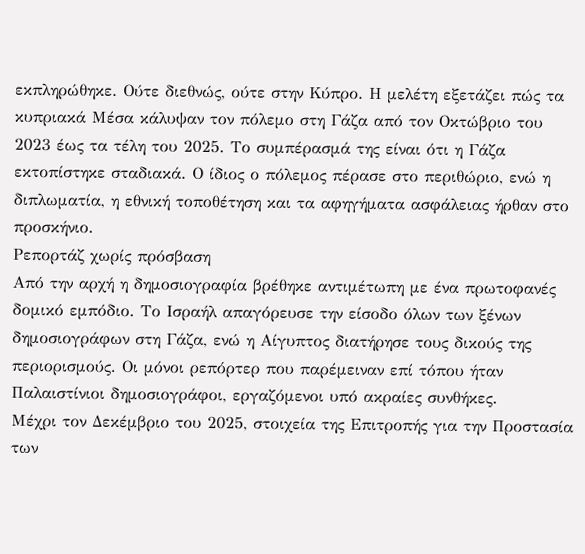εκπληρώθηκε. Ούτε διεθνώς, ούτε στην Κύπρο. Η μελέτη εξετάζει πώς τα κυπριακά Μέσα κάλυψαν τον πόλεμο στη Γάζα από τον Οκτώβριο του 2023 έως τα τέλη του 2025. Το συμπέρασμά της είναι ότι η Γάζα εκτοπίστηκε σταδιακά. Ο ίδιος ο πόλεμος πέρασε στο περιθώριο, ενώ η διπλωματία, η εθνική τοποθέτηση και τα αφηγήματα ασφάλειας ήρθαν στο προσκήνιο.
Ρεπορτάζ χωρίς πρόσβαση
Από την αρχή η δημοσιογραφία βρέθηκε αντιμέτωπη με ένα πρωτοφανές δομικό εμπόδιο. Το Ισραήλ απαγόρευσε την είσοδο όλων των ξένων δημοσιογράφων στη Γάζα, ενώ η Αίγυπτος διατήρησε τους δικούς της περιορισμούς. Οι μόνοι ρεπόρτερ που παρέμειναν επί τόπου ήταν Παλαιστίνιοι δημοσιογράφοι, εργαζόμενοι υπό ακραίες συνθήκες.
Μέχρι τον Δεκέμβριο του 2025, στοιχεία της Επιτροπής για την Προστασία των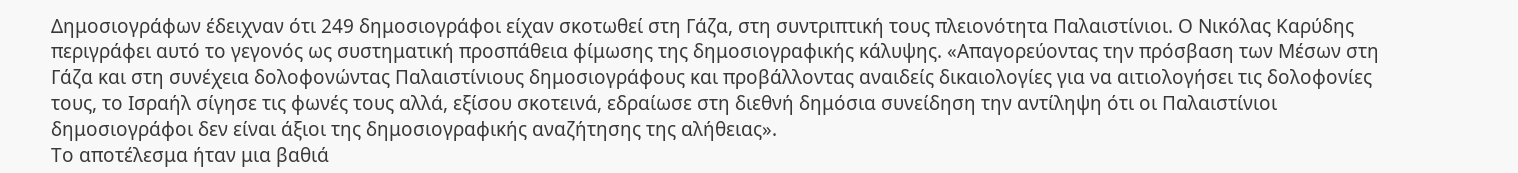Δημοσιογράφων έδειχναν ότι 249 δημοσιογράφοι είχαν σκοτωθεί στη Γάζα, στη συντριπτική τους πλειονότητα Παλαιστίνιοι. Ο Νικόλας Καρύδης περιγράφει αυτό το γεγονός ως συστηματική προσπάθεια φίμωσης της δημοσιογραφικής κάλυψης. «Απαγορεύοντας την πρόσβαση των Μέσων στη Γάζα και στη συνέχεια δολοφονώντας Παλαιστίνιους δημοσιογράφους και προβάλλοντας αναιδείς δικαιολογίες για να αιτιολογήσει τις δολοφονίες τους, το Ισραήλ σίγησε τις φωνές τους αλλά, εξίσου σκοτεινά, εδραίωσε στη διεθνή δημόσια συνείδηση την αντίληψη ότι οι Παλαιστίνιοι δημοσιογράφοι δεν είναι άξιοι της δημοσιογραφικής αναζήτησης της αλήθειας».
Το αποτέλεσμα ήταν μια βαθιά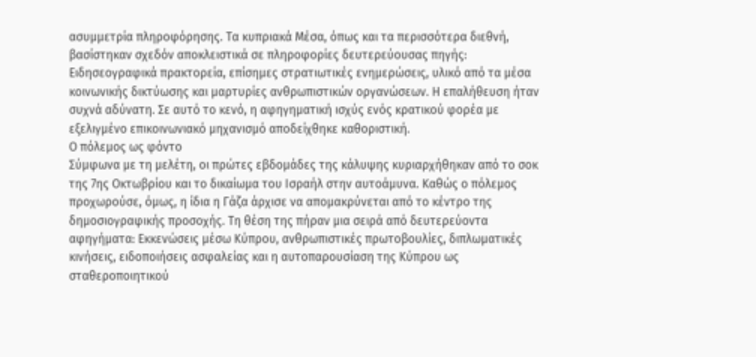ασυμμετρία πληροφόρησης. Τα κυπριακά Μέσα, όπως και τα περισσότερα διεθνή, βασίστηκαν σχεδόν αποκλειστικά σε πληροφορίες δευτερεύουσας πηγής: Ειδησεογραφικά πρακτορεία, επίσημες στρατιωτικές ενημερώσεις, υλικό από τα μέσα κοινωνικής δικτύωσης και μαρτυρίες ανθρωπιστικών οργανώσεων. Η επαλήθευση ήταν συχνά αδύνατη. Σε αυτό το κενό, η αφηγηματική ισχύς ενός κρατικού φορέα με εξελιγμένο επικοινωνιακό μηχανισμό αποδείχθηκε καθοριστική.
Ο πόλεμος ως φόντο
Σύμφωνα με τη μελέτη, οι πρώτες εβδομάδες της κάλυψης κυριαρχήθηκαν από το σοκ της 7ης Οκτωβρίου και το δικαίωμα του Ισραήλ στην αυτοάμυνα. Καθώς ο πόλεμος προχωρούσε, όμως, η ίδια η Γάζα άρχισε να απομακρύνεται από το κέντρο της δημοσιογραφικής προσοχής. Τη θέση της πήραν μια σειρά από δευτερεύοντα αφηγήματα: Εκκενώσεις μέσω Κύπρου, ανθρωπιστικές πρωτοβουλίες, διπλωματικές κινήσεις, ειδοποιήσεις ασφαλείας και η αυτοπαρουσίαση της Κύπρου ως σταθεροποιητικού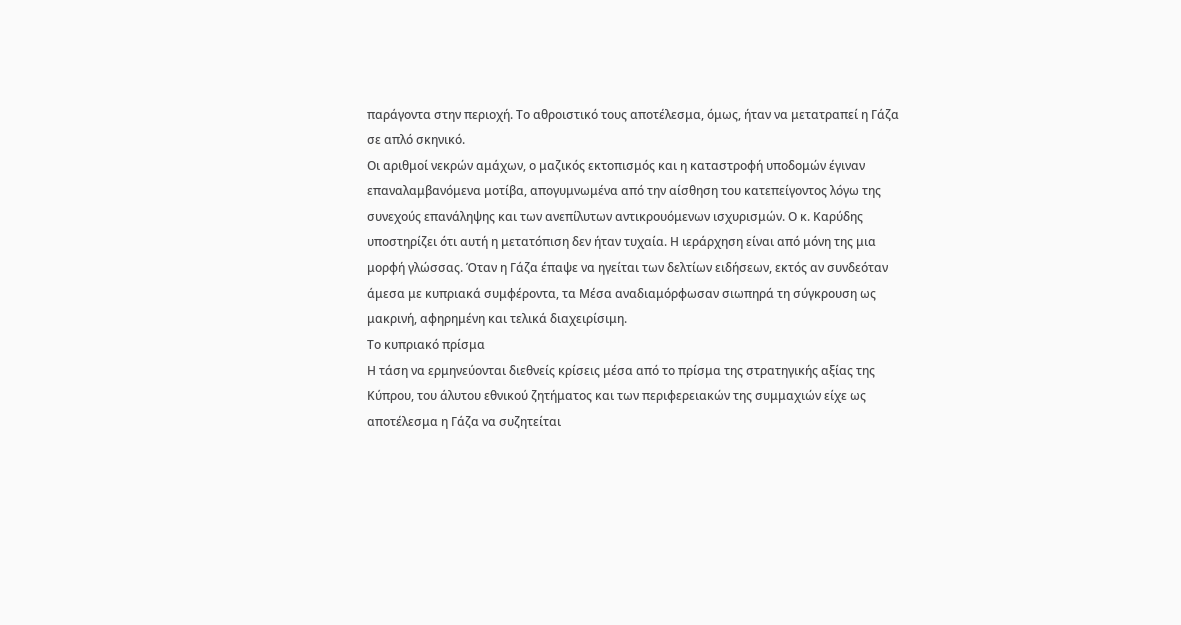παράγοντα στην περιοχή. Το αθροιστικό τους αποτέλεσμα, όμως, ήταν να μετατραπεί η Γάζα σε απλό σκηνικό.
Οι αριθμοί νεκρών αμάχων, ο μαζικός εκτοπισμός και η καταστροφή υποδομών έγιναν επαναλαμβανόμενα μοτίβα, απογυμνωμένα από την αίσθηση του κατεπείγοντος λόγω της συνεχούς επανάληψης και των ανεπίλυτων αντικρουόμενων ισχυρισμών. Ο κ. Καρύδης υποστηρίζει ότι αυτή η μετατόπιση δεν ήταν τυχαία. Η ιεράρχηση είναι από μόνη της μια μορφή γλώσσας. Όταν η Γάζα έπαψε να ηγείται των δελτίων ειδήσεων, εκτός αν συνδεόταν άμεσα με κυπριακά συμφέροντα, τα Μέσα αναδιαμόρφωσαν σιωπηρά τη σύγκρουση ως μακρινή, αφηρημένη και τελικά διαχειρίσιμη.
Το κυπριακό πρίσμα
Η τάση να ερμηνεύονται διεθνείς κρίσεις μέσα από το πρίσμα της στρατηγικής αξίας της Κύπρου, του άλυτου εθνικού ζητήματος και των περιφερειακών της συμμαχιών είχε ως αποτέλεσμα η Γάζα να συζητείται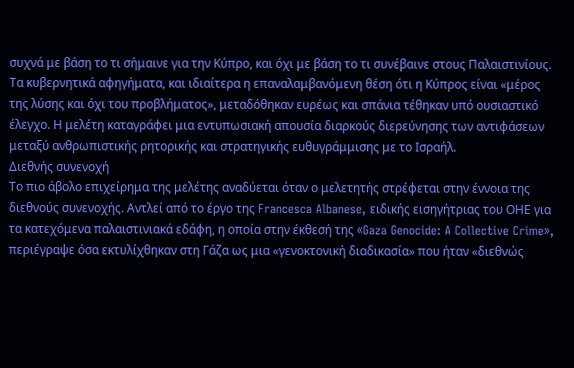συχνά με βάση το τι σήμαινε για την Κύπρο, και όχι με βάση το τι συνέβαινε στους Παλαιστινίους. Τα κυβερνητικά αφηγήματα, και ιδιαίτερα η επαναλαμβανόμενη θέση ότι η Κύπρος είναι «μέρος της λύσης και όχι του προβλήματος», μεταδόθηκαν ευρέως και σπάνια τέθηκαν υπό ουσιαστικό έλεγχο. Η μελέτη καταγράφει μια εντυπωσιακή απουσία διαρκούς διερεύνησης των αντιφάσεων μεταξύ ανθρωπιστικής ρητορικής και στρατηγικής ευθυγράμμισης με το Ισραήλ.
Διεθνής συνενοχή
Το πιο άβολο επιχείρημα της μελέτης αναδύεται όταν ο μελετητής στρέφεται στην έννοια της διεθνούς συνενοχής. Αντλεί από το έργο της Francesca Albanese, ειδικής εισηγήτριας του ΟΗΕ για τα κατεχόμενα παλαιστινιακά εδάφη, η οποία στην έκθεσή της «Gaza Genocide: A Collective Crime», περιέγραψε όσα εκτυλίχθηκαν στη Γάζα ως μια «γενοκτονική διαδικασία» που ήταν «διεθνώς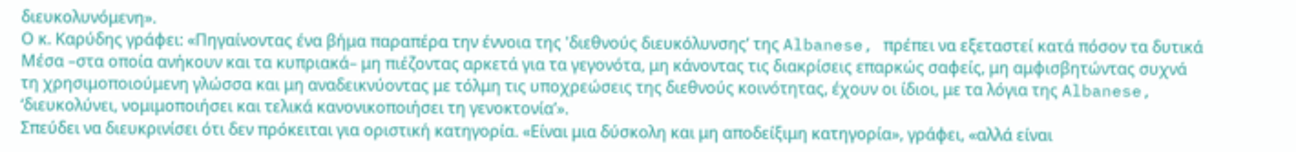διευκολυνόμενη».
Ο κ. Καρύδης γράφει: «Πηγαίνοντας ένα βήμα παραπέρα την έννοια της 'διεθνούς διευκόλυνσης’ της Albanese, πρέπει να εξεταστεί κατά πόσον τα δυτικά Μέσα –στα οποία ανήκουν και τα κυπριακά– μη πιέζοντας αρκετά για τα γεγονότα, μη κάνοντας τις διακρίσεις επαρκώς σαφείς, μη αμφισβητώντας συχνά τη χρησιμοποιούμενη γλώσσα και μη αναδεικνύοντας με τόλμη τις υποχρεώσεις της διεθνούς κοινότητας, έχουν οι ίδιοι, με τα λόγια της Albanese, ‘διευκολύνει, νομιμοποιήσει και τελικά κανονικοποιήσει τη γενοκτονία’».
Σπεύδει να διευκρινίσει ότι δεν πρόκειται για οριστική κατηγορία. «Είναι μια δύσκολη και μη αποδείξιμη κατηγορία», γράφει, «αλλά είναι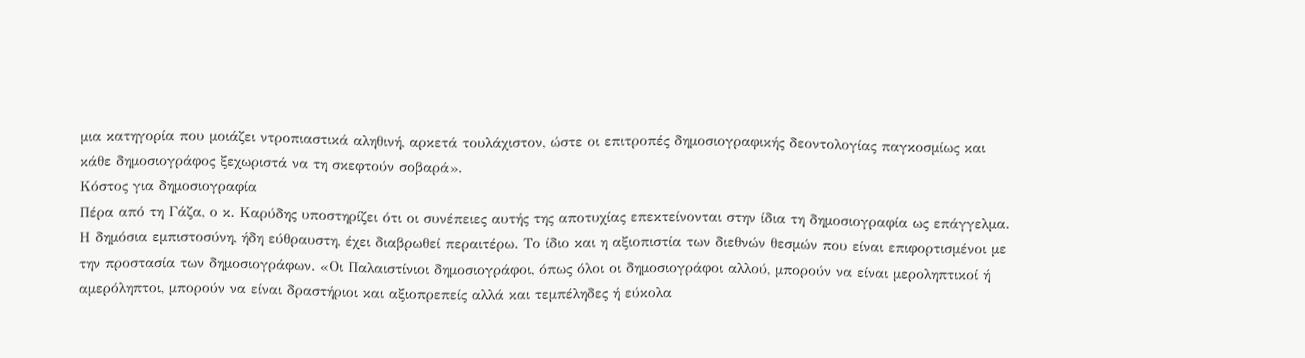μια κατηγορία που μοιάζει ντροπιαστικά αληθινή, αρκετά τουλάχιστον, ώστε οι επιτροπές δημοσιογραφικής δεοντολογίας παγκοσμίως και κάθε δημοσιογράφος ξεχωριστά να τη σκεφτούν σοβαρά».
Κόστος για δημοσιογραφία
Πέρα από τη Γάζα, ο κ. Καρύδης υποστηρίζει ότι οι συνέπειες αυτής της αποτυχίας επεκτείνονται στην ίδια τη δημοσιογραφία ως επάγγελμα. Η δημόσια εμπιστοσύνη, ήδη εύθραυστη, έχει διαβρωθεί περαιτέρω. Το ίδιο και η αξιοπιστία των διεθνών θεσμών που είναι επιφορτισμένοι με την προστασία των δημοσιογράφων. «Οι Παλαιστίνιοι δημοσιογράφοι, όπως όλοι οι δημοσιογράφοι αλλού, μπορούν να είναι μεροληπτικοί ή αμερόληπτοι, μπορούν να είναι δραστήριοι και αξιοπρεπείς αλλά και τεμπέληδες ή εύκολα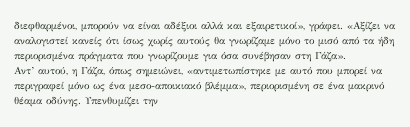διεφθαρμένοι, μπορούν να είναι αδέξιοι αλλά και εξαιρετικοί», γράφει. «Αξίζει να αναλογιστεί κανείς ότι ίσως χωρίς αυτούς θα γνωρίζαμε μόνο το μισό από τα ήδη περιορισμένα πράγματα που γνωρίζουμε για όσα συνέβησαν στη Γάζα».
Αντ’ αυτού, η Γάζα, όπως σημειώνει, «αντιμετωπίστηκε με αυτό που μπορεί να περιγραφεί μόνο ως ένα μεσο-αποικιακό βλέμμα», περιορισμένη σε ένα μακρινό θέαμα οδύνης. Υπενθυμίζει την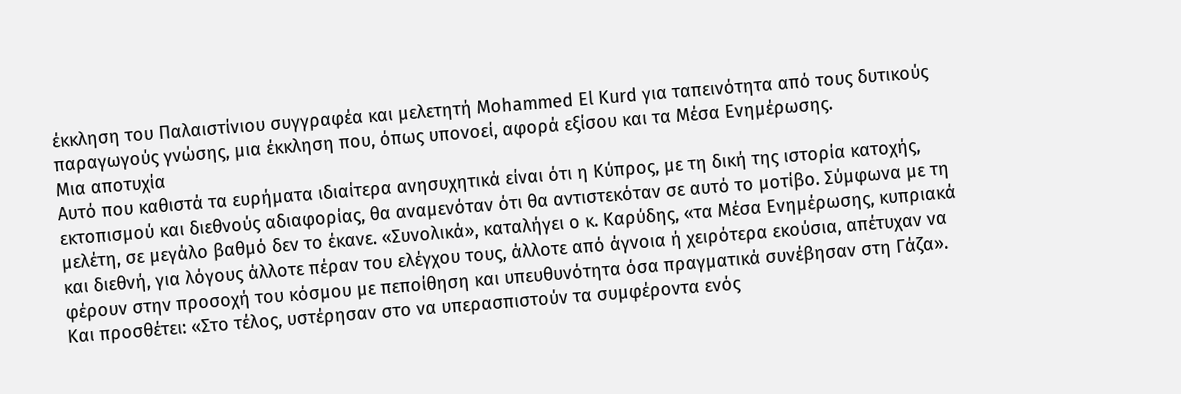έκκληση του Παλαιστίνιου συγγραφέα και μελετητή Mohammed El Kurd για ταπεινότητα από τους δυτικούς παραγωγούς γνώσης, μια έκκληση που, όπως υπονοεί, αφορά εξίσου και τα Μέσα Ενημέρωσης.
Μια αποτυχία
Αυτό που καθιστά τα ευρήματα ιδιαίτερα ανησυχητικά είναι ότι η Κύπρος, με τη δική της ιστορία κατοχής, εκτοπισμού και διεθνούς αδιαφορίας, θα αναμενόταν ότι θα αντιστεκόταν σε αυτό το μοτίβο. Σύμφωνα με τη μελέτη, σε μεγάλο βαθμό δεν το έκανε. «Συνολικά», καταλήγει ο κ. Καρύδης, «τα Μέσα Ενημέρωσης, κυπριακά και διεθνή, για λόγους άλλοτε πέραν του ελέγχου τους, άλλοτε από άγνοια ή χειρότερα εκούσια, απέτυχαν να φέρουν στην προσοχή του κόσμου με πεποίθηση και υπευθυνότητα όσα πραγματικά συνέβησαν στη Γάζα».
Και προσθέτει: «Στο τέλος, υστέρησαν στο να υπερασπιστούν τα συμφέροντα ενός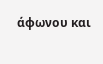άφωνου και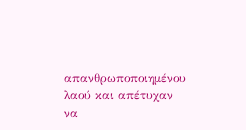απανθρωποποιημένου λαού και απέτυχαν να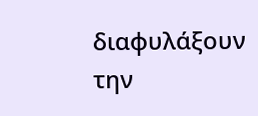διαφυλάξουν την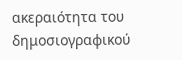ακεραιότητα του δημοσιογραφικού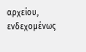αρχείου, ενδεχομένως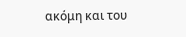ακόμη και του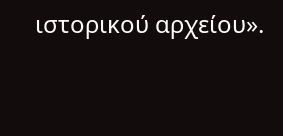ιστορικού αρχείου».